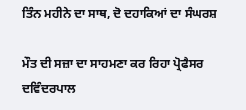ਤਿੰਨ ਮਹੀਨੇ ਦਾ ਸਾਥ, ਦੋ ਦਹਾਕਿਆਂ ਦਾ ਸੰਘਰਸ਼

ਮੌਤ ਦੀ ਸਜ਼ਾ ਦਾ ਸਾਹਮਣਾ ਕਰ ਰਿਹਾ ਪ੍ਰੋਫੈਸਰ ਦਵਿੰਦਰਪਾਲ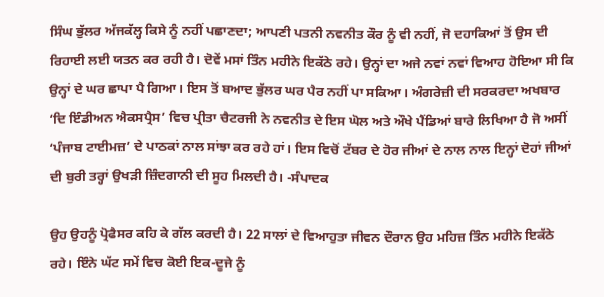ਸਿੰਘ ਭੁੱਲਰ ਅੱਜਕੱਲ੍ਹ ਕਿਸੇ ਨੂੰ ਨਹੀਂ ਪਛਾਣਦਾ; ਆਪਣੀ ਪਤਨੀ ਨਵਨੀਤ ਕੌਰ ਨੂੰ ਵੀ ਨਹੀਂ, ਜੋ ਦਹਾਕਿਆਂ ਤੋਂ ਉਸ ਦੀ ਰਿਹਾਈ ਲਈ ਯਤਨ ਕਰ ਰਹੀ ਹੈ। ਦੋਵੇਂ ਮਸਾਂ ਤਿੰਨ ਮਹੀਨੇ ਇਕੱਠੇ ਰਹੇ। ਉਨ੍ਹਾਂ ਦਾ ਅਜੇ ਨਵਾਂ ਨਵਾਂ ਵਿਆਹ ਹੋਇਆ ਸੀ ਕਿ ਉਨ੍ਹਾਂ ਦੇ ਘਰ ਛਾਪਾ ਪੈ ਗਿਆ। ਇਸ ਤੋਂ ਬਆਦ ਭੁੱਲਰ ਘਰ ਪੈਰ ਨਹੀਂ ਪਾ ਸਕਿਆ। ਅੰਗਰੇਜ਼ੀ ਦੀ ਸਰਕਰਦਾ ਅਖਬਾਰ ‘ਦਿ ਇੰਡੀਅਨ ਐਕਸਪ੍ਰੈਸ’ ਵਿਚ ਪ੍ਰੀਤਾ ਚੈਟਰਜੀ ਨੇ ਨਵਨੀਤ ਦੇ ਇਸ ਘੋਲ ਅਤੇ ਔਖੇ ਪੈਂਡਿਆਂ ਬਾਰੇ ਲਿਖਿਆ ਹੈ ਜੋ ਅਸੀਂ ‘ਪੰਜਾਬ ਟਾਈਮਜ਼’ ਦੇ ਪਾਠਕਾਂ ਨਾਲ ਸਾਂਝਾ ਕਰ ਰਹੇ ਹਾਂ। ਇਸ ਵਿਚੋਂ ਟੱਬਰ ਦੇ ਹੋਰ ਜੀਆਂ ਦੇ ਨਾਲ ਨਾਲ ਇਨ੍ਹਾਂ ਦੋਹਾਂ ਜੀਆਂ ਦੀ ਬੁਰੀ ਤਰ੍ਹਾਂ ਉਖੜੀ ਜ਼ਿੰਦਗਾਨੀ ਦੀ ਸੂਹ ਮਿਲਦੀ ਹੈ। -ਸੰਪਾਦਕ

ਉਹ ਉਹਨੂੰ ਪ੍ਰੋਫੈਸਰ ਕਹਿ ਕੇ ਗੱਲ ਕਰਦੀ ਹੈ। 22 ਸਾਲਾਂ ਦੇ ਵਿਆਹੁਤਾ ਜੀਵਨ ਦੌਰਾਨ ਉਹ ਮਹਿਜ਼ ਤਿੰਨ ਮਹੀਨੇ ਇਕੱਠੇ ਰਹੇ। ਇੰਨੇ ਘੱਟ ਸਮੇਂ ਵਿਚ ਕੋਈ ਇਕ-ਦੂਜੇ ਨੂੰ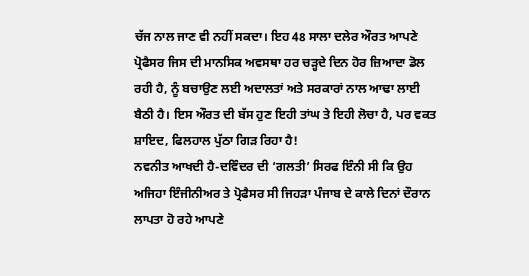ਚੱਜ ਨਾਲ ਜਾਣ ਵੀ ਨਹੀਂ ਸਕਦਾ। ਇਹ 48 ਸਾਲਾ ਦਲੇਰ ਔਰਤ ਆਪਣੇ ਪ੍ਰੋਫੈਸਰ ਜਿਸ ਦੀ ਮਾਨਸਿਕ ਅਵਸਥਾ ਹਰ ਚੜ੍ਹਦੇ ਦਿਨ ਹੋਰ ਜ਼ਿਆਦਾ ਡੋਲ ਰਹੀ ਹੈ, ਨੂੰ ਬਚਾਉਣ ਲਈ ਅਦਾਲਤਾਂ ਅਤੇ ਸਰਕਾਰਾਂ ਨਾਲ ਆਢਾ ਲਾਈ ਬੈਠੀ ਹੈ। ਇਸ ਔਰਤ ਦੀ ਬੱਸ ਹੁਣ ਇਹੀ ਤਾਂਘ ਤੇ ਇਹੀ ਲੋਚਾ ਹੈ, ਪਰ ਵਕਤ ਸ਼ਾਇਦ, ਫਿਲਹਾਲ ਪੁੱਠਾ ਗਿੜ ਰਿਹਾ ਹੈ!
ਨਵਨੀਤ ਆਖਦੀ ਹੈ-ਦਵਿੰਦਰ ਦੀ ‘ਗਲਤੀ’ ਸਿਰਫ ਇੰਨੀ ਸੀ ਕਿ ਉਹ ਅਜਿਹਾ ਇੰਜੀਨੀਅਰ ਤੇ ਪ੍ਰੋਫੈਸਰ ਸੀ ਜਿਹੜਾ ਪੰਜਾਬ ਦੇ ਕਾਲੇ ਦਿਨਾਂ ਦੌਰਾਨ ਲਾਪਤਾ ਹੋ ਰਹੇ ਆਪਣੇ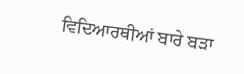ਵਿਦਿਆਰਥੀਆਂ ਬਾਰੇ ਬੜਾ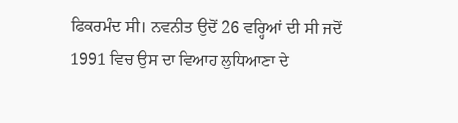ਫਿਕਰਮੰਦ ਸੀ। ਨਵਨੀਤ ਉਦੋਂ 26 ਵਰ੍ਹਿਆਂ ਦੀ ਸੀ ਜਦੋਂ 1991 ਵਿਚ ਉਸ ਦਾ ਵਿਆਹ ਲੁਧਿਆਣਾ ਦੇ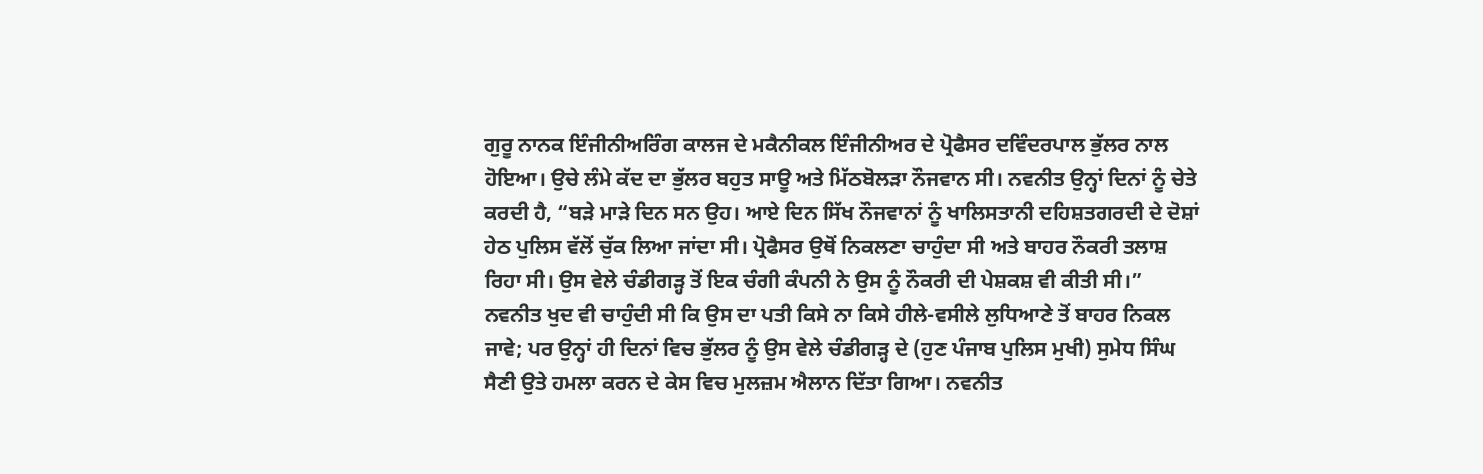ਗੁਰੂ ਨਾਨਕ ਇੰਜੀਨੀਅਰਿੰਗ ਕਾਲਜ ਦੇ ਮਕੈਨੀਕਲ ਇੰਜੀਨੀਅਰ ਦੇ ਪ੍ਰੋਫੈਸਰ ਦਵਿੰਦਰਪਾਲ ਭੁੱਲਰ ਨਾਲ ਹੋਇਆ। ਉਚੇ ਲੰਮੇ ਕੱਦ ਦਾ ਭੁੱਲਰ ਬਹੁਤ ਸਾਊ ਅਤੇ ਮਿੱਠਬੋਲੜਾ ਨੌਜਵਾਨ ਸੀ। ਨਵਨੀਤ ਉਨ੍ਹਾਂ ਦਿਨਾਂ ਨੂੰ ਚੇਤੇ ਕਰਦੀ ਹੈ, “ਬੜੇ ਮਾੜੇ ਦਿਨ ਸਨ ਉਹ। ਆਏ ਦਿਨ ਸਿੱਖ ਨੌਜਵਾਨਾਂ ਨੂੰ ਖਾਲਿਸਤਾਨੀ ਦਹਿਸ਼ਤਗਰਦੀ ਦੇ ਦੋਸ਼ਾਂ ਹੇਠ ਪੁਲਿਸ ਵੱਲੋਂ ਚੁੱਕ ਲਿਆ ਜਾਂਦਾ ਸੀ। ਪ੍ਰੋਫੈਸਰ ਉਥੋਂ ਨਿਕਲਣਾ ਚਾਹੁੰਦਾ ਸੀ ਅਤੇ ਬਾਹਰ ਨੌਕਰੀ ਤਲਾਸ਼ ਰਿਹਾ ਸੀ। ਉਸ ਵੇਲੇ ਚੰਡੀਗੜ੍ਹ ਤੋਂ ਇਕ ਚੰਗੀ ਕੰਪਨੀ ਨੇ ਉਸ ਨੂੰ ਨੌਕਰੀ ਦੀ ਪੇਸ਼ਕਸ਼ ਵੀ ਕੀਤੀ ਸੀ।” ਨਵਨੀਤ ਖੁਦ ਵੀ ਚਾਹੁੰਦੀ ਸੀ ਕਿ ਉਸ ਦਾ ਪਤੀ ਕਿਸੇ ਨਾ ਕਿਸੇ ਹੀਲੇ-ਵਸੀਲੇ ਲੁਧਿਆਣੇ ਤੋਂ ਬਾਹਰ ਨਿਕਲ ਜਾਵੇ; ਪਰ ਉਨ੍ਹਾਂ ਹੀ ਦਿਨਾਂ ਵਿਚ ਭੁੱਲਰ ਨੂੰ ਉਸ ਵੇਲੇ ਚੰਡੀਗੜ੍ਹ ਦੇ (ਹੁਣ ਪੰਜਾਬ ਪੁਲਿਸ ਮੁਖੀ) ਸੁਮੇਧ ਸਿੰਘ ਸੈਣੀ ਉਤੇ ਹਮਲਾ ਕਰਨ ਦੇ ਕੇਸ ਵਿਚ ਮੁਲਜ਼ਮ ਐਲਾਨ ਦਿੱਤਾ ਗਿਆ। ਨਵਨੀਤ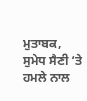ਮੁਤਾਬਕ, ਸੁਮੇਧ ਸੈਣੀ ‘ਤੇ ਹਮਲੇ ਨਾਲ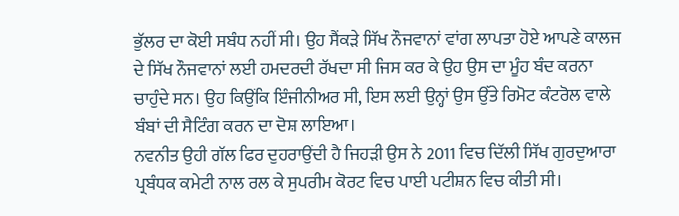ਭੁੱਲਰ ਦਾ ਕੋਈ ਸਬੰਧ ਨਹੀਂ ਸੀ। ਉਹ ਸੈਂਕੜੇ ਸਿੱਖ ਨੌਜਵਾਨਾਂ ਵਾਂਗ ਲਾਪਤਾ ਹੋਏ ਆਪਣੇ ਕਾਲਜ ਦੇ ਸਿੱਖ ਨੌਜਵਾਨਾਂ ਲਈ ਹਮਦਰਦੀ ਰੱਖਦਾ ਸੀ ਜਿਸ ਕਰ ਕੇ ਉਹ ਉਸ ਦਾ ਮੂੰਹ ਬੰਦ ਕਰਨਾ ਚਾਹੁੰਦੇ ਸਨ। ਉਹ ਕਿਉਂਕਿ ਇੰਜੀਨੀਅਰ ਸੀ, ਇਸ ਲਈ ਉਨ੍ਹਾਂ ਉਸ ਉੱਤੇ ਰਿਮੋਟ ਕੰਟਰੋਲ ਵਾਲੇ ਬੰਬਾਂ ਦੀ ਸੈਟਿੰਗ ਕਰਨ ਦਾ ਦੋਸ਼ ਲਾਇਆ।
ਨਵਨੀਤ ਉਹੀ ਗੱਲ ਫਿਰ ਦੁਹਰਾਉਂਦੀ ਹੈ ਜਿਹੜੀ ਉਸ ਨੇ 2011 ਵਿਚ ਦਿੱਲੀ ਸਿੱਖ ਗੁਰਦੁਆਰਾ ਪ੍ਰਬੰਧਕ ਕਮੇਟੀ ਨਾਲ ਰਲ ਕੇ ਸੁਪਰੀਮ ਕੋਰਟ ਵਿਚ ਪਾਈ ਪਟੀਸ਼ਨ ਵਿਚ ਕੀਤੀ ਸੀ।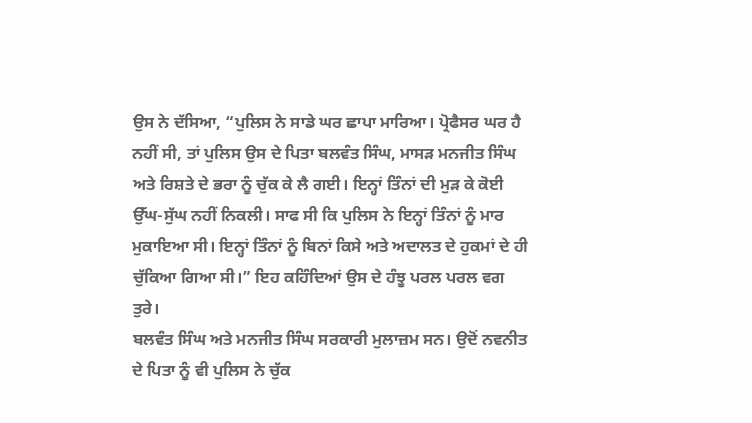ਉਸ ਨੇ ਦੱਸਿਆ, “ਪੁਲਿਸ ਨੇ ਸਾਡੇ ਘਰ ਛਾਪਾ ਮਾਰਿਆ। ਪ੍ਰੋਫੈਸਰ ਘਰ ਹੈ ਨਹੀਂ ਸੀ, ਤਾਂ ਪੁਲਿਸ ਉਸ ਦੇ ਪਿਤਾ ਬਲਵੰਤ ਸਿੰਘ, ਮਾਸੜ ਮਨਜੀਤ ਸਿੰਘ ਅਤੇ ਰਿਸ਼ਤੇ ਦੇ ਭਰਾ ਨੂੰ ਚੁੱਕ ਕੇ ਲੈ ਗਈ। ਇਨ੍ਹਾਂ ਤਿੰਨਾਂ ਦੀ ਮੁੜ ਕੇ ਕੋਈ ਉੱਘ-ਸੁੱਘ ਨਹੀਂ ਨਿਕਲੀ। ਸਾਫ ਸੀ ਕਿ ਪੁਲਿਸ ਨੇ ਇਨ੍ਹਾਂ ਤਿੰਨਾਂ ਨੂੰ ਮਾਰ ਮੁਕਾਇਆ ਸੀ। ਇਨ੍ਹਾਂ ਤਿੰਨਾਂ ਨੂੰ ਬਿਨਾਂ ਕਿਸੇ ਅਤੇ ਅਦਾਲਤ ਦੇ ਹੁਕਮਾਂ ਦੇ ਹੀ ਚੁੱਕਿਆ ਗਿਆ ਸੀ।” ਇਹ ਕਹਿੰਦਿਆਂ ਉਸ ਦੇ ਹੰਝੂ ਪਰਲ ਪਰਲ ਵਗ ਤੁਰੇ।
ਬਲਵੰਤ ਸਿੰਘ ਅਤੇ ਮਨਜੀਤ ਸਿੰਘ ਸਰਕਾਰੀ ਮੁਲਾਜ਼ਮ ਸਨ। ਉਦੋਂ ਨਵਨੀਤ ਦੇ ਪਿਤਾ ਨੂੰ ਵੀ ਪੁਲਿਸ ਨੇ ਚੁੱਕ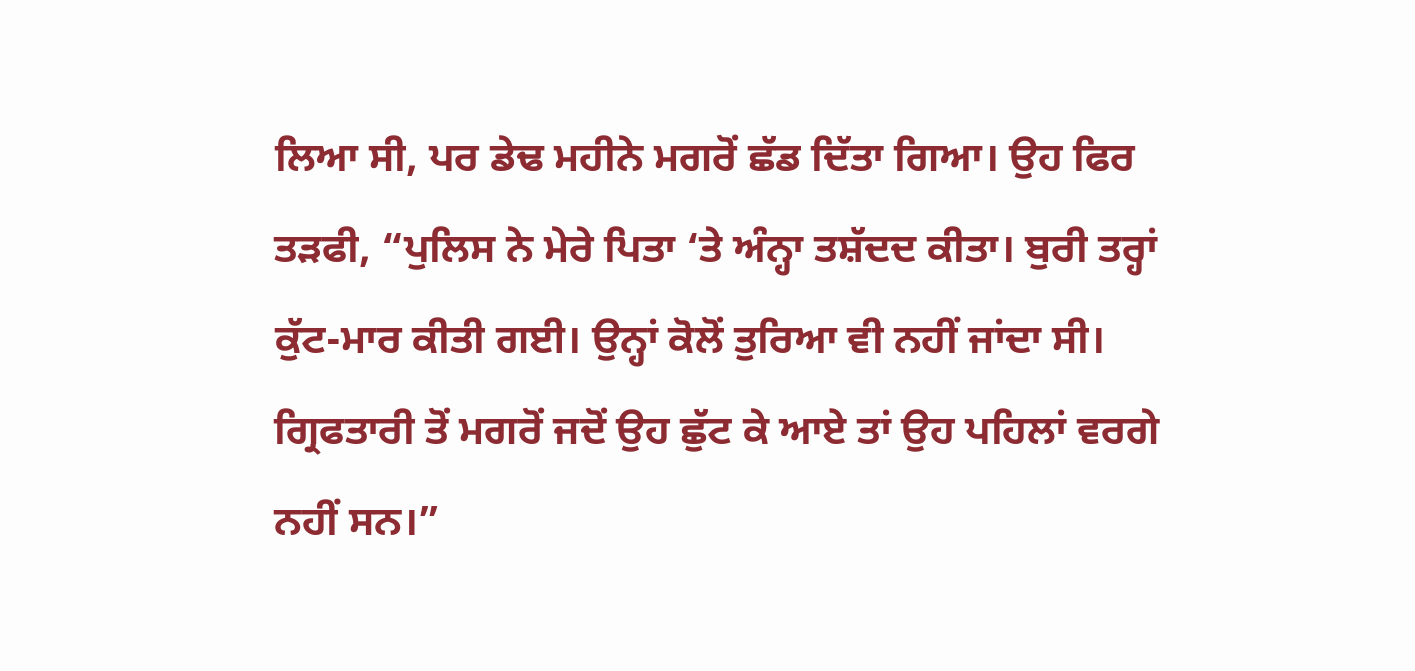ਲਿਆ ਸੀ, ਪਰ ਡੇਢ ਮਹੀਨੇ ਮਗਰੋਂ ਛੱਡ ਦਿੱਤਾ ਗਿਆ। ਉਹ ਫਿਰ ਤੜਫੀ, “ਪੁਲਿਸ ਨੇ ਮੇਰੇ ਪਿਤਾ ‘ਤੇ ਅੰਨ੍ਹਾ ਤਸ਼ੱਦਦ ਕੀਤਾ। ਬੁਰੀ ਤਰ੍ਹਾਂ ਕੁੱਟ-ਮਾਰ ਕੀਤੀ ਗਈ। ਉਨ੍ਹਾਂ ਕੋਲੋਂ ਤੁਰਿਆ ਵੀ ਨਹੀਂ ਜਾਂਦਾ ਸੀ। ਗ੍ਰਿਫਤਾਰੀ ਤੋਂ ਮਗਰੋਂ ਜਦੋਂ ਉਹ ਛੁੱਟ ਕੇ ਆਏ ਤਾਂ ਉਹ ਪਹਿਲਾਂ ਵਰਗੇ ਨਹੀਂ ਸਨ।”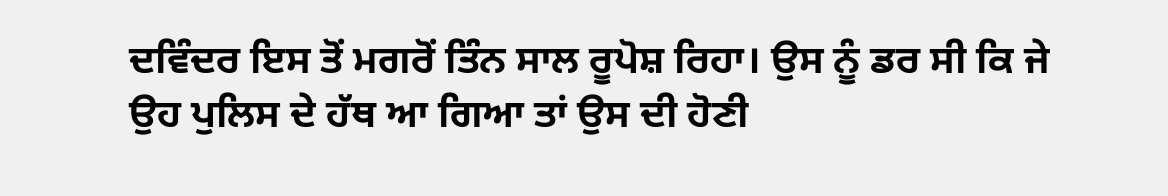ਦਵਿੰਦਰ ਇਸ ਤੋਂ ਮਗਰੋਂ ਤਿੰਨ ਸਾਲ ਰੂਪੋਸ਼ ਰਿਹਾ। ਉਸ ਨੂੰ ਡਰ ਸੀ ਕਿ ਜੇ ਉਹ ਪੁਲਿਸ ਦੇ ਹੱਥ ਆ ਗਿਆ ਤਾਂ ਉਸ ਦੀ ਹੋਣੀ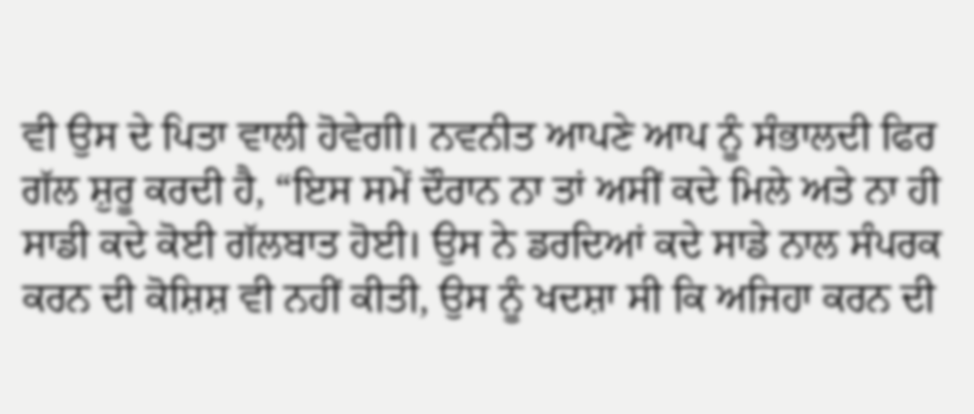ਵੀ ਉਸ ਦੇ ਪਿਤਾ ਵਾਲੀ ਹੋਵੇਗੀ। ਨਵਨੀਤ ਆਪਣੇ ਆਪ ਨੂੰ ਸੰਭਾਲਦੀ ਫਿਰ ਗੱਲ ਸ਼ੁਰੂ ਕਰਦੀ ਹੈ, “ਇਸ ਸਮੇਂ ਦੌਰਾਨ ਨਾ ਤਾਂ ਅਸੀਂ ਕਦੇ ਮਿਲੇ ਅਤੇ ਨਾ ਹੀ ਸਾਡੀ ਕਦੇ ਕੋਈ ਗੱਲਬਾਤ ਹੋਈ। ਉਸ ਨੇ ਡਰਦਿਆਂ ਕਦੇ ਸਾਡੇ ਨਾਲ ਸੰਪਰਕ ਕਰਨ ਦੀ ਕੋਸ਼ਿਸ਼ ਵੀ ਨਹੀਂ ਕੀਤੀ, ਉਸ ਨੂੰ ਖਦਸ਼ਾ ਸੀ ਕਿ ਅਜਿਹਾ ਕਰਨ ਦੀ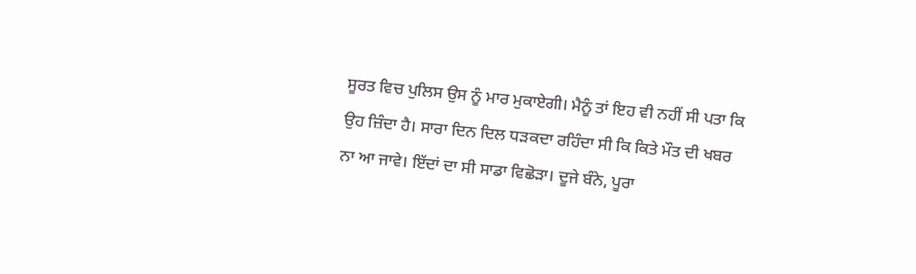ਸੂਰਤ ਵਿਚ ਪੁਲਿਸ ਉਸ ਨੂੰ ਮਾਰ ਮੁਕਾਏਗੀ। ਮੈਨੂੰ ਤਾਂ ਇਹ ਵੀ ਨਹੀਂ ਸੀ ਪਤਾ ਕਿ ਉਹ ਜ਼ਿੰਦਾ ਹੈ। ਸਾਰਾ ਦਿਨ ਦਿਲ ਧੜਕਦਾ ਰਹਿੰਦਾ ਸੀ ਕਿ ਕਿਤੇ ਮੌਤ ਦੀ ਖਬਰ ਨਾ ਆ ਜਾਵੇ। ਇੱਦਾਂ ਦਾ ਸੀ ਸਾਡਾ ਵਿਛੋੜਾ। ਦੂਜੇ ਬੰਨੇ, ਪੂਰਾ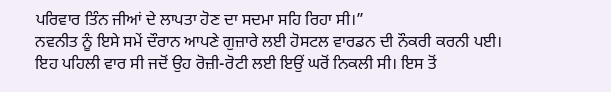ਪਰਿਵਾਰ ਤਿੰਨ ਜੀਆਂ ਦੇ ਲਾਪਤਾ ਹੋਣ ਦਾ ਸਦਮਾ ਸਹਿ ਰਿਹਾ ਸੀ।”
ਨਵਨੀਤ ਨੂੰ ਇਸੇ ਸਮੇਂ ਦੌਰਾਨ ਆਪਣੇ ਗੁਜ਼ਾਰੇ ਲਈ ਹੋਸਟਲ ਵਾਰਡਨ ਦੀ ਨੌਕਰੀ ਕਰਨੀ ਪਈ। ਇਹ ਪਹਿਲੀ ਵਾਰ ਸੀ ਜਦੋਂ ਉਹ ਰੋਜ਼ੀ-ਰੋਟੀ ਲਈ ਇਉਂ ਘਰੋਂ ਨਿਕਲੀ ਸੀ। ਇਸ ਤੋਂ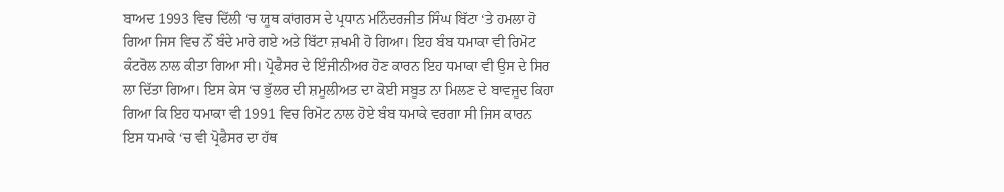ਬਾਅਦ 1993 ਵਿਚ ਦਿੱਲੀ ‘ਚ ਯੂਥ ਕਾਂਗਰਸ ਦੇ ਪ੍ਰਧਾਨ ਮਨਿੰਦਰਜੀਤ ਸਿੰਘ ਬਿੱਟਾ ‘ਤੇ ਹਮਲਾ ਹੋ ਗਿਆ ਜਿਸ ਵਿਚ ਨੌਂ ਬੰਦੇ ਮਾਰੇ ਗਏ ਅਤੇ ਬਿੱਟਾ ਜ਼ਖਮੀ ਹੋ ਗਿਆ। ਇਹ ਬੰਬ ਧਮਾਕਾ ਵੀ ਰਿਮੋਟ ਕੰਟਰੋਲ ਨਾਲ ਕੀਤਾ ਗਿਆ ਸੀ। ਪ੍ਰੋਫੈਸਰ ਦੇ ਇੰਜੀਨੀਅਰ ਹੋਣ ਕਾਰਨ ਇਹ ਧਮਾਕਾ ਵੀ ਉਸ ਦੇ ਸਿਰ ਲਾ ਦਿੱਤਾ ਗਿਆ। ਇਸ ਕੇਸ ‘ਚ ਭੁੱਲਰ ਦੀ ਸ਼ਮੂਲੀਅਤ ਦਾ ਕੋਈ ਸਬੂਤ ਨਾ ਮਿਲਣ ਦੇ ਬਾਵਜੂਦ ਕਿਹਾ ਗਿਆ ਕਿ ਇਹ ਧਮਾਕਾ ਵੀ 1991 ਵਿਚ ਰਿਮੋਟ ਨਾਲ ਹੋਏ ਬੰਬ ਧਮਾਕੇ ਵਰਗਾ ਸੀ ਜਿਸ ਕਾਰਨ ਇਸ ਧਮਾਕੇ ‘ਚ ਵੀ ਪ੍ਰੋਫੈਸਰ ਦਾ ਹੱਥ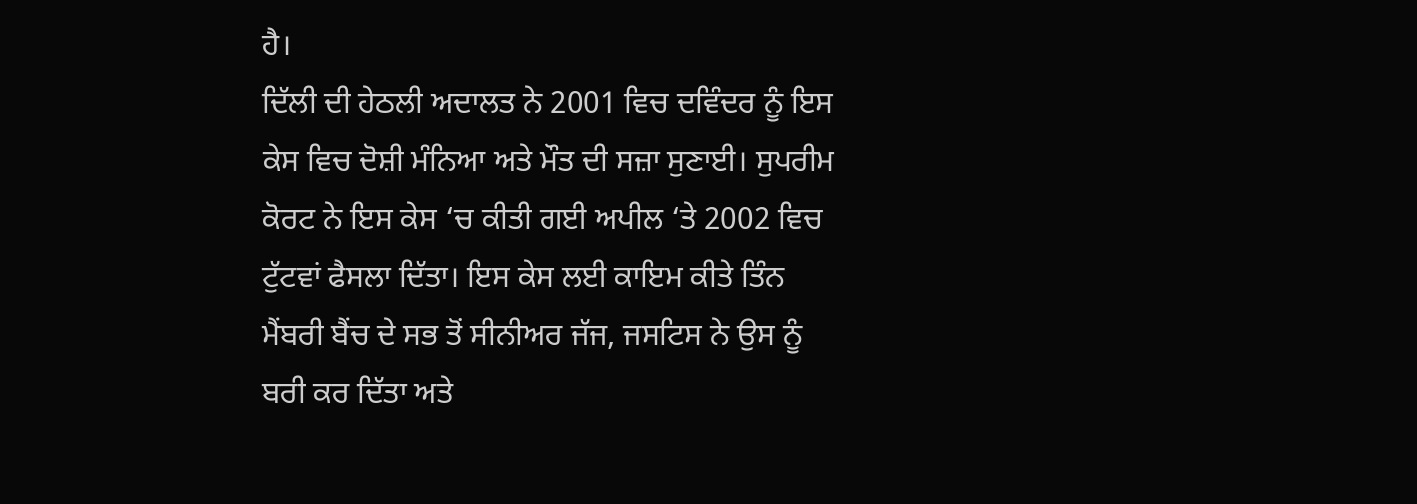ਹੈ।
ਦਿੱਲੀ ਦੀ ਹੇਠਲੀ ਅਦਾਲਤ ਨੇ 2001 ਵਿਚ ਦਵਿੰਦਰ ਨੂੰ ਇਸ ਕੇਸ ਵਿਚ ਦੋਸ਼ੀ ਮੰਨਿਆ ਅਤੇ ਮੌਤ ਦੀ ਸਜ਼ਾ ਸੁਣਾਈ। ਸੁਪਰੀਮ ਕੋਰਟ ਨੇ ਇਸ ਕੇਸ ‘ਚ ਕੀਤੀ ਗਈ ਅਪੀਲ ‘ਤੇ 2002 ਵਿਚ ਟੁੱਟਵਾਂ ਫੈਸਲਾ ਦਿੱਤਾ। ਇਸ ਕੇਸ ਲਈ ਕਾਇਮ ਕੀਤੇ ਤਿੰਨ ਮੈਂਬਰੀ ਬੈਂਚ ਦੇ ਸਭ ਤੋਂ ਸੀਨੀਅਰ ਜੱਜ, ਜਸਟਿਸ ਨੇ ਉਸ ਨੂੰ ਬਰੀ ਕਰ ਦਿੱਤਾ ਅਤੇ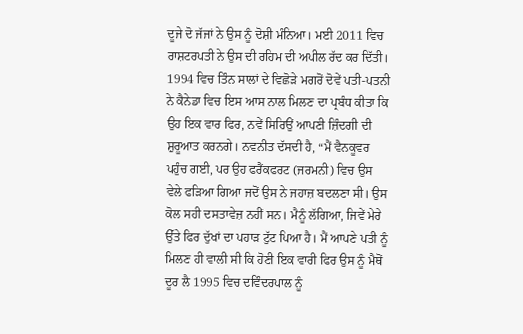ਦੂਜੇ ਦੋ ਜੱਜਾਂ ਨੇ ਉਸ ਨੂੰ ਦੋਸ਼ੀ ਮੰਨਿਆ। ਮਈ 2011 ਵਿਚ ਰਾਸ਼ਟਰਪਤੀ ਨੇ ਉਸ ਦੀ ਰਹਿਮ ਦੀ ਅਪੀਲ ਰੱਦ ਕਰ ਦਿੱਤੀ।
1994 ਵਿਚ ਤਿੰਨ ਸਾਲਾਂ ਦੇ ਵਿਛੋੜੇ ਮਗਰੋਂ ਦੋਵੇਂ ਪਤੀ-ਪਤਨੀ ਨੇ ਕੈਨੇਡਾ ਵਿਚ ਇਸ ਆਸ ਨਾਲ ਮਿਲਣ ਦਾ ਪ੍ਰਬੰਧ ਕੀਤਾ ਕਿ ਉਹ ਇਕ ਵਾਰ ਫਿਰ, ਨਵੇਂ ਸਿਰਿਉਂ ਆਪਣੀ ਜ਼ਿੰਦਗੀ ਦੀ ਸ਼ੁਰੂਆਤ ਕਰਨਗੇ। ਨਵਨੀਤ ਦੱਸਦੀ ਹੈ, “ਮੈਂ ਵੈਨਕੂਵਰ ਪਹੁੰਚ ਗਈ, ਪਰ ਉਹ ਫਰੈਂਕਫਰਟ (ਜਰਮਨੀ) ਵਿਚ ਉਸ ਵੇਲੇ ਫੜਿਆ ਗਿਆ ਜਦੋਂ ਉਸ ਨੇ ਜਹਾਜ਼ ਬਦਲਣਾ ਸੀ। ਉਸ ਕੋਲ ਸਹੀ ਦਸਤਾਵੇਜ਼ ਨਹੀਂ ਸਨ। ਮੈਨੂੰ ਲੱਗਿਆ, ਜਿਵੇਂ ਮੇਰੇ ਉੱਤੇ ਫਿਰ ਦੁੱਖਾਂ ਦਾ ਪਹਾੜ ਟੁੱਟ ਪਿਆ ਹੈ। ਮੈਂ ਆਪਣੇ ਪਤੀ ਨੂੰ ਮਿਲਣ ਹੀ ਵਾਲੀ ਸੀ ਕਿ ਹੋਣੀ ਇਕ ਵਾਰੀ ਫਿਰ ਉਸ ਨੂੰ ਮੈਥੋਂ ਦੂਰ ਲੈ 1995 ਵਿਚ ਦਵਿੰਦਰਪਾਲ ਨੂੰ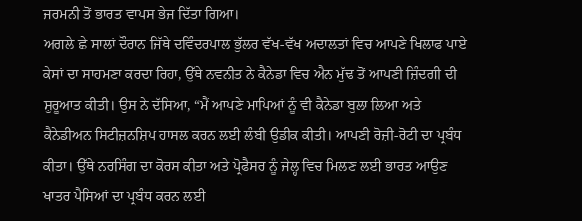ਜਰਮਨੀ ਤੋਂ ਭਾਰਤ ਵਾਪਸ ਭੇਜ ਦਿੱਤਾ ਗਿਆ।
ਅਗਲੇ ਛੇ ਸਾਲਾਂ ਦੌਰਾਨ ਜਿੱਥੇ ਦਵਿੰਦਰਪਾਲ ਭੁੱਲਰ ਵੱਖ-ਵੱਖ ਅਦਾਲਤਾਂ ਵਿਚ ਆਪਣੇ ਖਿਲਾਫ ਪਾਏ ਕੇਸਾਂ ਦਾ ਸਾਹਮਣਾ ਕਰਦਾ ਰਿਹਾ, ਉੱਥੇ ਨਵਨੀਤ ਨੇ ਕੈਨੇਡਾ ਵਿਚ ਐਨ ਮੁੱਢ ਤੋਂ ਆਪਣੀ ਜ਼ਿੰਦਗੀ ਦੀ ਸ਼ੁਰੂਆਤ ਕੀਤੀ। ਉਸ ਨੇ ਦੱਸਿਆ, “ਮੈਂ ਆਪਣੇ ਮਾਪਿਆਂ ਨੂੰ ਵੀ ਕੈਨੇਡਾ ਬੁਲਾ ਲਿਆ ਅਤੇ ਕੈਨੇਡੀਅਨ ਸਿਟੀਜ਼ਨਸ਼ਿਪ ਹਾਸਲ ਕਰਨ ਲਈ ਲੰਬੀ ਉਡੀਕ ਕੀਤੀ। ਆਪਣੀ ਰੋਜ਼ੀ-ਰੋਟੀ ਦਾ ਪ੍ਰਬੰਧ ਕੀਤਾ। ਉੱਥੇ ਨਰਸਿੰਗ ਦਾ ਕੋਰਸ ਕੀਤਾ ਅਤੇ ਪ੍ਰੋਫੈਸਰ ਨੂੰ ਜੇਲ੍ਹ ਵਿਚ ਮਿਲਣ ਲਈ ਭਾਰਤ ਆਉਣ ਖਾਤਰ ਪੈਸਿਆਂ ਦਾ ਪ੍ਰਬੰਧ ਕਰਨ ਲਈ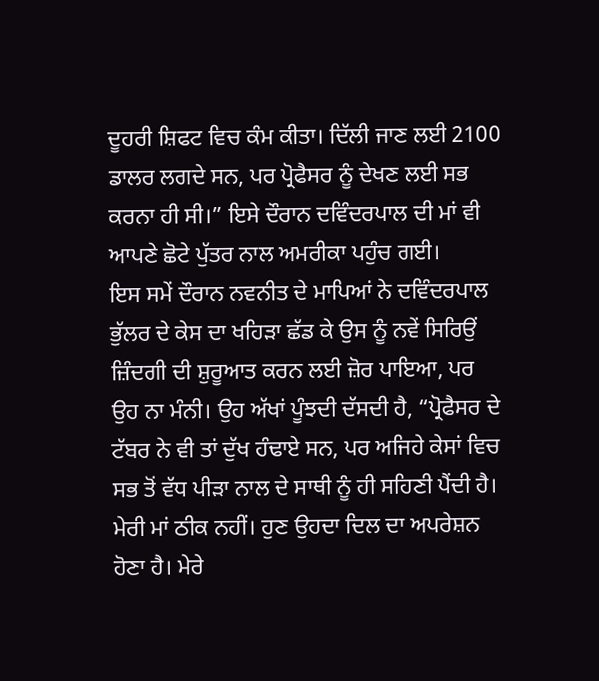ਦੂਹਰੀ ਸ਼ਿਫਟ ਵਿਚ ਕੰਮ ਕੀਤਾ। ਦਿੱਲੀ ਜਾਣ ਲਈ 2100 ਡਾਲਰ ਲਗਦੇ ਸਨ, ਪਰ ਪ੍ਰੋਫੈਸਰ ਨੂੰ ਦੇਖਣ ਲਈ ਸਭ ਕਰਨਾ ਹੀ ਸੀ।” ਇਸੇ ਦੌਰਾਨ ਦਵਿੰਦਰਪਾਲ ਦੀ ਮਾਂ ਵੀ ਆਪਣੇ ਛੋਟੇ ਪੁੱਤਰ ਨਾਲ ਅਮਰੀਕਾ ਪਹੁੰਚ ਗਈ।
ਇਸ ਸਮੇਂ ਦੌਰਾਨ ਨਵਨੀਤ ਦੇ ਮਾਪਿਆਂ ਨੇ ਦਵਿੰਦਰਪਾਲ ਭੁੱਲਰ ਦੇ ਕੇਸ ਦਾ ਖਹਿੜਾ ਛੱਡ ਕੇ ਉਸ ਨੂੰ ਨਵੇਂ ਸਿਰਿਉਂ ਜ਼ਿੰਦਗੀ ਦੀ ਸ਼ੁਰੂਆਤ ਕਰਨ ਲਈ ਜ਼ੋਰ ਪਾਇਆ, ਪਰ ਉਹ ਨਾ ਮੰਨੀ। ਉਹ ਅੱਖਾਂ ਪੂੰਝਦੀ ਦੱਸਦੀ ਹੈ, “ਪ੍ਰੋਫੈਸਰ ਦੇ ਟੱਬਰ ਨੇ ਵੀ ਤਾਂ ਦੁੱਖ ਹੰਢਾਏ ਸਨ, ਪਰ ਅਜਿਹੇ ਕੇਸਾਂ ਵਿਚ ਸਭ ਤੋਂ ਵੱਧ ਪੀੜਾ ਨਾਲ ਦੇ ਸਾਥੀ ਨੂੰ ਹੀ ਸਹਿਣੀ ਪੈਂਦੀ ਹੈ। ਮੇਰੀ ਮਾਂ ਠੀਕ ਨਹੀਂ। ਹੁਣ ਉਹਦਾ ਦਿਲ ਦਾ ਅਪਰੇਸ਼ਨ ਹੋਣਾ ਹੈ। ਮੇਰੇ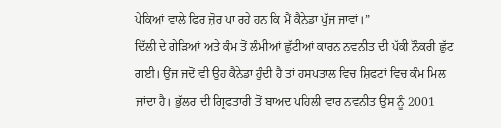ਪੇਕਿਆਂ ਵਾਲੇ ਫਿਰ ਜ਼ੋਰ ਪਾ ਰਹੇ ਹਨ ਕਿ ਮੈਂ ਕੈਨੇਡਾ ਪੁੱਜ ਜਾਵਾਂ।”
ਦਿੱਲੀ ਦੇ ਗੇੜਿਆਂ ਅਤੇ ਕੰਮ ਤੋਂ ਲੰਮੀਆਂ ਛੁੱਟੀਆਂ ਕਾਰਨ ਨਵਨੀਤ ਦੀ ਪੱਕੀ ਨੌਕਰੀ ਛੁੱਟ ਗਈ। ਉਂਜ ਜਦੋਂ ਵੀ ਉਹ ਕੈਨੇਡਾ ਹੁੰਦੀ ਹੈ ਤਾਂ ਹਸਪਤਾਲ ਵਿਚ ਸ਼ਿਫਟਾਂ ਵਿਚ ਕੰਮ ਮਿਲ ਜਾਂਦਾ ਹੈ। ਭੁੱਲਰ ਦੀ ਗ੍ਰਿਫਤਾਰੀ ਤੋਂ ਬਾਅਦ ਪਹਿਲੀ ਵਾਰ ਨਵਨੀਤ ਉਸ ਨੂੰ 2001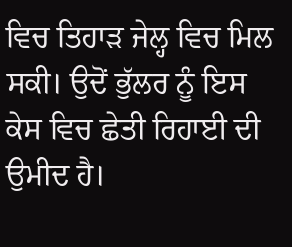ਵਿਚ ਤਿਹਾੜ ਜੇਲ੍ਹ ਵਿਚ ਮਿਲ ਸਕੀ। ਉਦੋਂ ਭੁੱਲਰ ਨੂੰ ਇਸ ਕੇਸ ਵਿਚ ਛੇਤੀ ਰਿਹਾਈ ਦੀ ਉਮੀਦ ਹੈ।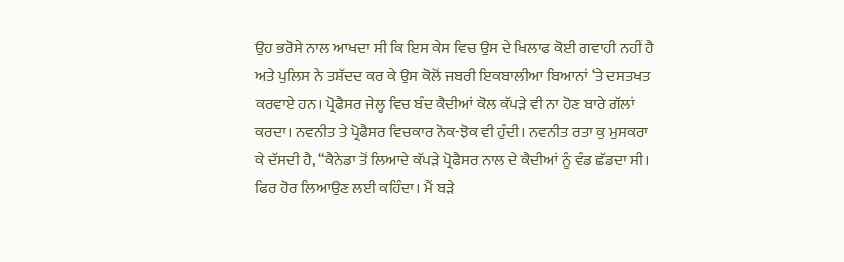ਉਹ ਭਰੋਸੇ ਨਾਲ ਆਖਦਾ ਸੀ ਕਿ ਇਸ ਕੇਸ ਵਿਚ ਉਸ ਦੇ ਖਿਲਾਫ ਕੋਈ ਗਵਾਹੀ ਨਹੀਂ ਹੈ ਅਤੇ ਪੁਲਿਸ ਨੇ ਤਸ਼ੱਦਦ ਕਰ ਕੇ ਉਸ ਕੋਲੋਂ ਜਬਰੀ ਇਕਬਾਲੀਆ ਬਿਆਨਾਂ ‘ਤੇ ਦਸਤਖਤ ਕਰਵਾਏ ਹਨ। ਪ੍ਰੋਫੈਸਰ ਜੇਲ੍ਹ ਵਿਚ ਬੰਦ ਕੈਦੀਆਂ ਕੋਲ ਕੱਪੜੇ ਵੀ ਨਾ ਹੋਣ ਬਾਰੇ ਗੱਲਾਂ ਕਰਦਾ। ਨਵਨੀਤ ਤੇ ਪ੍ਰੋਫੈਸਰ ਵਿਚਕਾਰ ਨੋਕ-ਝੋਕ ਵੀ ਹੁੰਦੀ। ਨਵਨੀਤ ਰਤਾ ਕੁ ਮੁਸਕਰਾ ਕੇ ਦੱਸਦੀ ਹੈ, “ਕੈਨੇਡਾ ਤੋਂ ਲਿਆਦੇ ਕੱਪੜੇ ਪ੍ਰੋਫੈਸਰ ਨਾਲ ਦੇ ਕੈਦੀਆਂ ਨੂੰ ਵੰਡ ਛੱਡਦਾ ਸੀ। ਫਿਰ ਹੋਰ ਲਿਆਉਣ ਲਈ ਕਹਿੰਦਾ। ਮੈਂ ਬੜੇ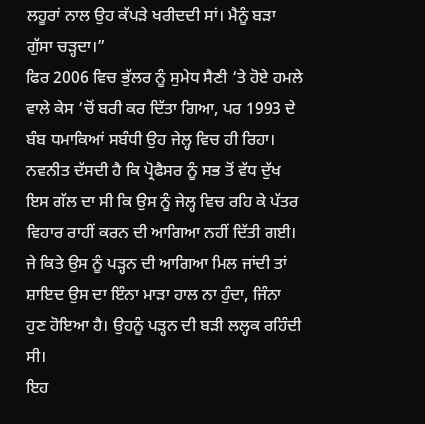ਲਹੂਰਾਂ ਨਾਲ ਉਹ ਕੱਪੜੇ ਖਰੀਦਦੀ ਸਾਂ। ਮੈਨੂੰ ਬੜਾ ਗੁੱਸਾ ਚੜ੍ਹਦਾ।”
ਫਿਰ 2006 ਵਿਚ ਭੁੱਲਰ ਨੂੰ ਸੁਮੇਧ ਸੈਣੀ ‘ਤੇ ਹੋਏ ਹਮਲੇ ਵਾਲੇ ਕੇਸ ‘ਚੋਂ ਬਰੀ ਕਰ ਦਿੱਤਾ ਗਿਆ, ਪਰ 1993 ਦੇ ਬੰਬ ਧਮਾਕਿਆਂ ਸਬੰਧੀ ਉਹ ਜੇਲ੍ਹ ਵਿਚ ਹੀ ਰਿਹਾ। ਨਵਨੀਤ ਦੱਸਦੀ ਹੈ ਕਿ ਪ੍ਰੋਫੈਸਰ ਨੂੰ ਸਭ ਤੋਂ ਵੱਧ ਦੁੱਖ ਇਸ ਗੱਲ ਦਾ ਸੀ ਕਿ ਉਸ ਨੂੰ ਜੇਲ੍ਹ ਵਿਚ ਰਹਿ ਕੇ ਪੱਤਰ ਵਿਹਾਰ ਰਾਹੀਂ ਕਰਨ ਦੀ ਆਗਿਆ ਨਹੀਂ ਦਿੱਤੀ ਗਈ। ਜੇ ਕਿਤੇ ਉਸ ਨੂੰ ਪੜ੍ਹਨ ਦੀ ਆਗਿਆ ਮਿਲ ਜਾਂਦੀ ਤਾਂ ਸ਼ਾਇਦ ਉਸ ਦਾ ਇੰਨਾ ਮਾੜਾ ਹਾਲ ਨਾ ਹੁੰਦਾ, ਜਿੰਨਾ ਹੁਣ ਹੋਇਆ ਹੈ। ਉਹਨੂੰ ਪੜ੍ਹਨ ਦੀ ਬੜੀ ਲਲ੍ਹਕ ਰਹਿੰਦੀ ਸੀ।
ਇਹ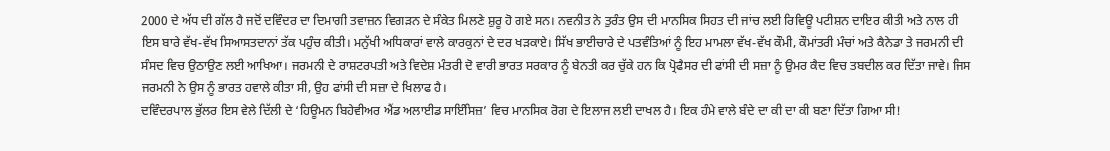2000 ਦੇ ਅੱਧ ਦੀ ਗੱਲ ਹੈ ਜਦੋਂ ਦਵਿੰਦਰ ਦਾ ਦਿਮਾਗੀ ਤਵਾਜ਼ਨ ਵਿਗੜਨ ਦੇ ਸੰਕੇਤ ਮਿਲਣੇ ਸ਼ੁਰੂ ਹੋ ਗਏ ਸਨ। ਨਵਨੀਤ ਨੇ ਤੁਰੰਤ ਉਸ ਦੀ ਮਾਨਸਿਕ ਸਿਹਤ ਦੀ ਜਾਂਚ ਲਈ ਰਿਵਿਊ ਪਟੀਸ਼ਨ ਦਾਇਰ ਕੀਤੀ ਅਤੇ ਨਾਲ ਹੀ ਇਸ ਬਾਰੇ ਵੱਖ-ਵੱਖ ਸਿਆਸਤਦਾਨਾਂ ਤੱਕ ਪਹੁੰਚ ਕੀਤੀ। ਮਨੁੱਖੀ ਅਧਿਕਾਰਾਂ ਵਾਲੇ ਕਾਰਕੁਨਾਂ ਦੇ ਦਰ ਖੜਕਾਏ। ਸਿੱਖ ਭਾਈਚਾਰੇ ਦੇ ਪਤਵੰਤਿਆਂ ਨੂੰ ਇਹ ਮਾਮਲਾ ਵੱਖ-ਵੱਖ ਕੌਮੀ, ਕੌਮਾਂਤਰੀ ਮੰਚਾਂ ਅਤੇ ਕੈਨੇਡਾ ਤੇ ਜਰਮਨੀ ਦੀ ਸੰਸਦ ਵਿਚ ਉਠਾਉਣ ਲਈ ਆਖਿਆ। ਜਰਮਨੀ ਦੇ ਰਾਸ਼ਟਰਪਤੀ ਅਤੇ ਵਿਦੇਸ਼ ਮੰਤਰੀ ਦੋ ਵਾਰੀ ਭਾਰਤ ਸਰਕਾਰ ਨੂੰ ਬੇਨਤੀ ਕਰ ਚੁੱਕੇ ਹਨ ਕਿ ਪ੍ਰੋਫੈਸਰ ਦੀ ਫਾਂਸੀ ਦੀ ਸਜ਼ਾ ਨੂੰ ਉਮਰ ਕੈਦ ਵਿਚ ਤਬਦੀਲ ਕਰ ਦਿੱਤਾ ਜਾਵੇ। ਜਿਸ ਜਰਮਨੀ ਨੇ ਉਸ ਨੂੰ ਭਾਰਤ ਹਵਾਲੇ ਕੀਤਾ ਸੀ, ਉਹ ਫਾਂਸੀ ਦੀ ਸਜ਼ਾ ਦੇ ਖਿਲਾਫ ਹੈ।
ਦਵਿੰਦਰਪਾਲ ਭੁੱਲਰ ਇਸ ਵੇਲੇ ਦਿੱਲੀ ਦੇ ‘ਹਿਊਮਨ ਬਿਹੇਵੀਅਰ ਐਂਡ ਅਲਾਈਡ ਸਾਇੰਸਿਜ਼’ ਵਿਚ ਮਾਨਸਿਕ ਰੋਗ ਦੇ ਇਲਾਜ ਲਈ ਦਾਖਲ ਹੈ। ਇਕ ਹੰਮੇ ਵਾਲੇ ਬੰਦੇ ਦਾ ਕੀ ਦਾ ਕੀ ਬਣਾ ਦਿੱਤਾ ਗਿਆ ਸੀ!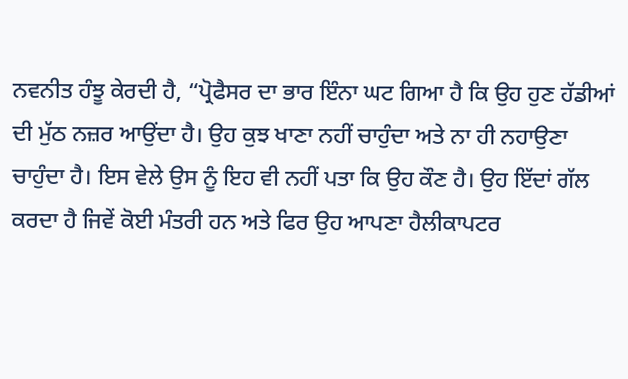ਨਵਨੀਤ ਹੰਝੂ ਕੇਰਦੀ ਹੈ, “ਪ੍ਰੋਫੈਸਰ ਦਾ ਭਾਰ ਇੰਨਾ ਘਟ ਗਿਆ ਹੈ ਕਿ ਉਹ ਹੁਣ ਹੱਡੀਆਂ ਦੀ ਮੁੱਠ ਨਜ਼ਰ ਆਉਂਦਾ ਹੈ। ਉਹ ਕੁਝ ਖਾਣਾ ਨਹੀਂ ਚਾਹੁੰਦਾ ਅਤੇ ਨਾ ਹੀ ਨਹਾਉਣਾ ਚਾਹੁੰਦਾ ਹੈ। ਇਸ ਵੇਲੇ ਉਸ ਨੂੰ ਇਹ ਵੀ ਨਹੀਂ ਪਤਾ ਕਿ ਉਹ ਕੌਣ ਹੈ। ਉਹ ਇੱਦਾਂ ਗੱਲ ਕਰਦਾ ਹੈ ਜਿਵੇਂ ਕੋਈ ਮੰਤਰੀ ਹਨ ਅਤੇ ਫਿਰ ਉਹ ਆਪਣਾ ਹੈਲੀਕਾਪਟਰ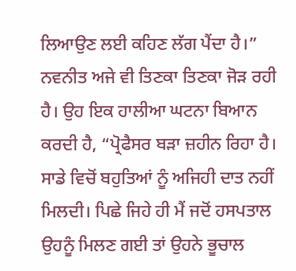ਲਿਆਉਣ ਲਈ ਕਹਿਣ ਲੱਗ ਪੈਂਦਾ ਹੈ।”
ਨਵਨੀਤ ਅਜੇ ਵੀ ਤਿਣਕਾ ਤਿਣਕਾ ਜੋੜ ਰਹੀ ਹੈ। ਉਹ ਇਕ ਹਾਲੀਆ ਘਟਨਾ ਬਿਆਨ ਕਰਦੀ ਹੈ, “ਪ੍ਰੋਫੈਸਰ ਬੜਾ ਜ਼ਹੀਨ ਰਿਹਾ ਹੈ। ਸਾਡੇ ਵਿਚੋਂ ਬਹੁਤਿਆਂ ਨੂੰ ਅਜਿਹੀ ਦਾਤ ਨਹੀਂ ਮਿਲਦੀ। ਪਿਛੇ ਜਿਹੇ ਹੀ ਮੈਂ ਜਦੋਂ ਹਸਪਤਾਲ ਉਹਨੂੰ ਮਿਲਣ ਗਈ ਤਾਂ ਉਹਨੇ ਭੂਚਾਲ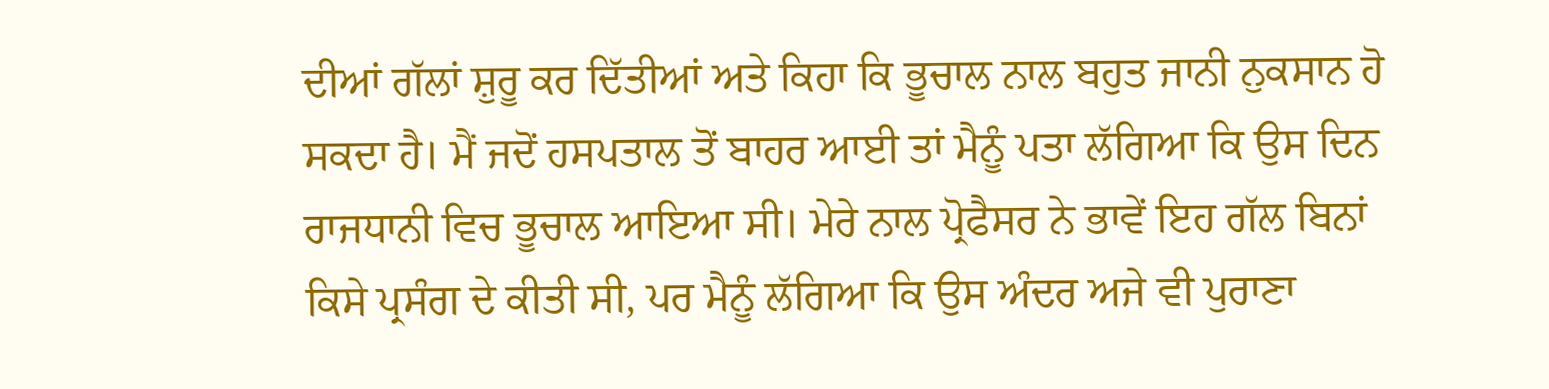ਦੀਆਂ ਗੱਲਾਂ ਸ਼ੁਰੂ ਕਰ ਦਿੱਤੀਆਂ ਅਤੇ ਕਿਹਾ ਕਿ ਭੂਚਾਲ ਨਾਲ ਬਹੁਤ ਜਾਨੀ ਨੁਕਸਾਨ ਹੋ ਸਕਦਾ ਹੈ। ਮੈਂ ਜਦੋਂ ਹਸਪਤਾਲ ਤੋਂ ਬਾਹਰ ਆਈ ਤਾਂ ਮੈਨੂੰ ਪਤਾ ਲੱਗਿਆ ਕਿ ਉਸ ਦਿਨ ਰਾਜਧਾਨੀ ਵਿਚ ਭੂਚਾਲ ਆਇਆ ਸੀ। ਮੇਰੇ ਨਾਲ ਪ੍ਰੋਫੈਸਰ ਨੇ ਭਾਵੇਂ ਇਹ ਗੱਲ ਬਿਨਾਂ ਕਿਸੇ ਪ੍ਰਸੰਗ ਦੇ ਕੀਤੀ ਸੀ, ਪਰ ਮੈਨੂੰ ਲੱਗਿਆ ਕਿ ਉਸ ਅੰਦਰ ਅਜੇ ਵੀ ਪੁਰਾਣਾ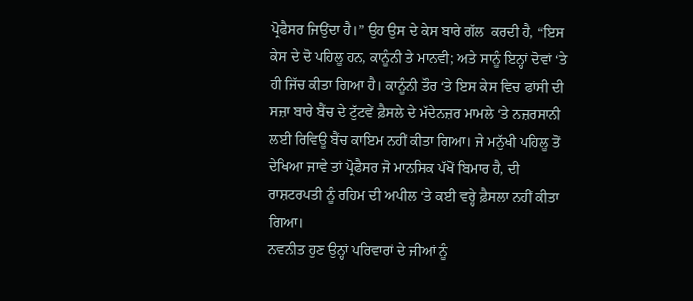ਪ੍ਰੋਫੈਸਰ ਜਿਉਂਦਾ ਹੈ।” ਉਹ ਉਸ ਦੇ ਕੇਸ ਬਾਰੇ ਗੱਲ  ਕਰਦੀ ਹੈ, “ਇਸ ਕੇਸ ਦੇ ਦੋ ਪਹਿਲੂ ਹਨ, ਕਾਨੂੰਨੀ ਤੇ ਮਾਨਵੀ; ਅਤੇ ਸਾਨੂੰ ਇਨ੍ਹਾਂ ਦੋਵਾਂ ‘ਤੇ ਹੀ ਜਿੱਚ ਕੀਤਾ ਗਿਆ ਹੈ। ਕਾਨੂੰਨੀ ਤੌਰ ‘ਤੇ ਇਸ ਕੇਸ ਵਿਚ ਫਾਂਸੀ ਦੀ ਸਜ਼ਾ ਬਾਰੇ ਬੈਂਚ ਦੇ ਟੁੱਟਵੇਂ ਫ਼ੈਸਲੇ ਦੇ ਮੱਦੇਨਜ਼ਰ ਮਾਮਲੇ ‘ਤੇ ਨਜ਼ਰਸਾਨੀ ਲਈ ਰਿਵਿਊ ਬੈਂਚ ਕਾਇਮ ਨਹੀਂ ਕੀਤਾ ਗਿਆ। ਜੇ ਮਨੁੱਖੀ ਪਹਿਲੂ ਤੋਂ ਦੇਖਿਆ ਜਾਵੇ ਤਾਂ ਪ੍ਰੋਫੈਸਰ ਜੋ ਮਾਨਸਿਕ ਪੱਖੋਂ ਬਿਮਾਰ ਹੈ, ਦੀ ਰਾਸ਼ਟਰਪਤੀ ਨੂੰ ਰਹਿਮ ਦੀ ਅਪੀਲ ‘ਤੇ ਕਈ ਵਰ੍ਹੇ ਫ਼ੈਸਲਾ ਨਹੀਂ ਕੀਤਾ ਗਿਆ।
ਨਵਨੀਤ ਹੁਣ ਉਨ੍ਹਾਂ ਪਰਿਵਾਰਾਂ ਦੇ ਜੀਆਂ ਨੂੰ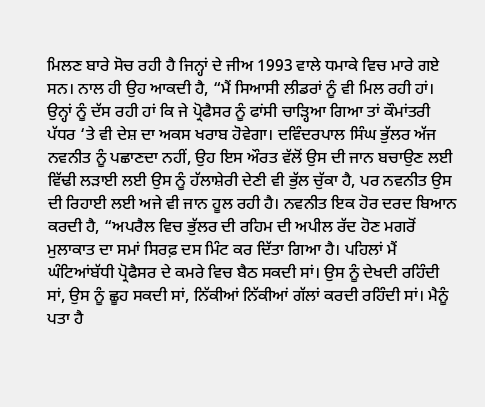ਮਿਲਣ ਬਾਰੇ ਸੋਚ ਰਹੀ ਹੈ ਜਿਨ੍ਹਾਂ ਦੇ ਜੀਅ 1993 ਵਾਲੇ ਧਮਾਕੇ ਵਿਚ ਮਾਰੇ ਗਏ ਸਨ। ਨਾਲ ਹੀ ਉਹ ਆਕਦੀ ਹੈ, “ਮੈਂ ਸਿਆਸੀ ਲੀਡਰਾਂ ਨੂੰ ਵੀ ਮਿਲ ਰਹੀ ਹਾਂ। ਉਨ੍ਹਾਂ ਨੂੰ ਦੱਸ ਰਹੀ ਹਾਂ ਕਿ ਜੇ ਪ੍ਰੋਫੈਸਰ ਨੂੰ ਫਾਂਸੀ ਚਾੜ੍ਹਿਆ ਗਿਆ ਤਾਂ ਕੌਮਾਂਤਰੀ ਪੱਧਰ ‘ਤੇ ਵੀ ਦੇਸ਼ ਦਾ ਅਕਸ ਖਰਾਬ ਹੋਵੇਗਾ। ਦਵਿੰਦਰਪਾਲ ਸਿੰਘ ਭੁੱਲਰ ਅੱਜ ਨਵਨੀਤ ਨੂੰ ਪਛਾਣਦਾ ਨਹੀਂ, ਉਹ ਇਸ ਔਰਤ ਵੱਲੋਂ ਉਸ ਦੀ ਜਾਨ ਬਚਾਉਣ ਲਈ ਵਿੱਢੀ ਲੜਾਈ ਲਈ ਉਸ ਨੂੰ ਹੱਲਾਸ਼ੇਰੀ ਦੇਣੀ ਵੀ ਭੁੱਲ ਚੁੱਕਾ ਹੈ, ਪਰ ਨਵਨੀਤ ਉਸ ਦੀ ਰਿਹਾਈ ਲਈ ਅਜੇ ਵੀ ਜਾਨ ਹੂਲ ਰਹੀ ਹੈ। ਨਵਨੀਤ ਇਕ ਹੋਰ ਦਰਦ ਬਿਆਨ ਕਰਦੀ ਹੈ, “ਅਪਰੈਲ ਵਿਚ ਭੁੱਲਰ ਦੀ ਰਹਿਮ ਦੀ ਅਪੀਲ ਰੱਦ ਹੋਣ ਮਗਰੋਂ ਮੁਲਾਕਾਤ ਦਾ ਸਮਾਂ ਸਿਰਫ਼ ਦਸ ਮਿੰਟ ਕਰ ਦਿੱਤਾ ਗਿਆ ਹੈ। ਪਹਿਲਾਂ ਮੈਂ ਘੰਟਿਆਂਬੱਧੀ ਪ੍ਰੋਫੈਸਰ ਦੇ ਕਮਰੇ ਵਿਚ ਬੈਠ ਸਕਦੀ ਸਾਂ। ਉਸ ਨੂੰ ਦੇਖਦੀ ਰਹਿੰਦੀ ਸਾਂ, ਉਸ ਨੂੰ ਛੂਹ ਸਕਦੀ ਸਾਂ, ਨਿੱਕੀਆਂ ਨਿੱਕੀਆਂ ਗੱਲਾਂ ਕਰਦੀ ਰਹਿੰਦੀ ਸਾਂ। ਮੈਨੂੰ ਪਤਾ ਹੈ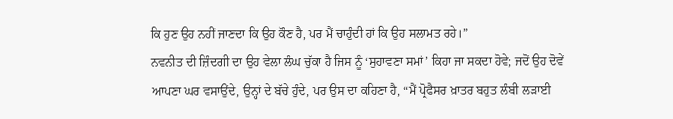ਕਿ ਹੁਣ ਉਹ ਨਹੀਂ ਜਾਣਦਾ ਕਿ ਉਹ ਕੌਣ ਹੈ, ਪਰ ਮੈਂ ਚਾਹੁੰਦੀ ਹਾਂ ਕਿ ਉਹ ਸਲਾਮਤ ਰਹੇ।”
ਨਵਨੀਤ ਦੀ ਜ਼ਿੰਦਗੀ ਦਾ ਉਹ ਵੇਲਾ ਲੰਘ ਚੁੱਕਾ ਹੈ ਜਿਸ ਨੂੰ ‘ਸੁਹਾਵਣਾ ਸਮਾਂ’ ਕਿਹਾ ਜਾ ਸਕਦਾ ਹੋਵੇ; ਜਦੋਂ ਉਹ ਦੋਵੇਂ ਆਪਣਾ ਘਰ ਵਸਾਉਂਦੇ, ਉਨ੍ਹਾਂ ਦੇ ਬੱਚੇ ਹੁੰਦੇ, ਪਰ ਉਸ ਦਾ ਕਹਿਣਾ ਹੈ, “ਮੈਂ ਪ੍ਰੋਫੈਸਰ ਖ਼ਾਤਰ ਬਹੁਤ ਲੰਬੀ ਲੜਾਈ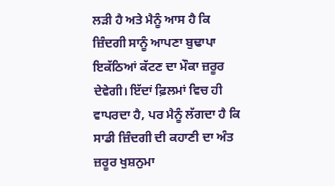ਲੜੀ ਹੈ ਅਤੇ ਮੈਨੂੰ ਆਸ ਹੈ ਕਿ ਜ਼ਿੰਦਗੀ ਸਾਨੂੰ ਆਪਣਾ ਬੁਢਾਪਾ ਇਕੱਠਿਆਂ ਕੱਟਣ ਦਾ ਮੌਕਾ ਜ਼ਰੂਰ ਦੇਵੇਗੀ। ਇੱਦਾਂ ਫ਼ਿਲਮਾਂ ਵਿਚ ਹੀ ਵਾਪਰਦਾ ਹੈ, ਪਰ ਮੈਨੂੰ ਲੱਗਦਾ ਹੈ ਕਿ ਸਾਡੀ ਜ਼ਿੰਦਗੀ ਦੀ ਕਹਾਣੀ ਦਾ ਅੰਤ ਜ਼ਰੂਰ ਖੁਸ਼ਨੁਮਾ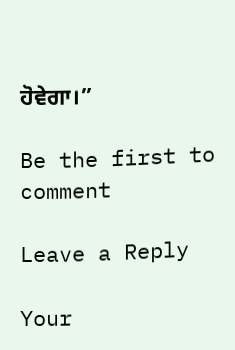ਹੋਵੇਗਾ।”

Be the first to comment

Leave a Reply

Your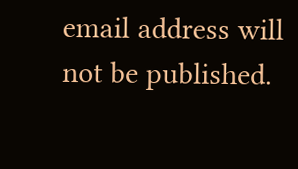email address will not be published.